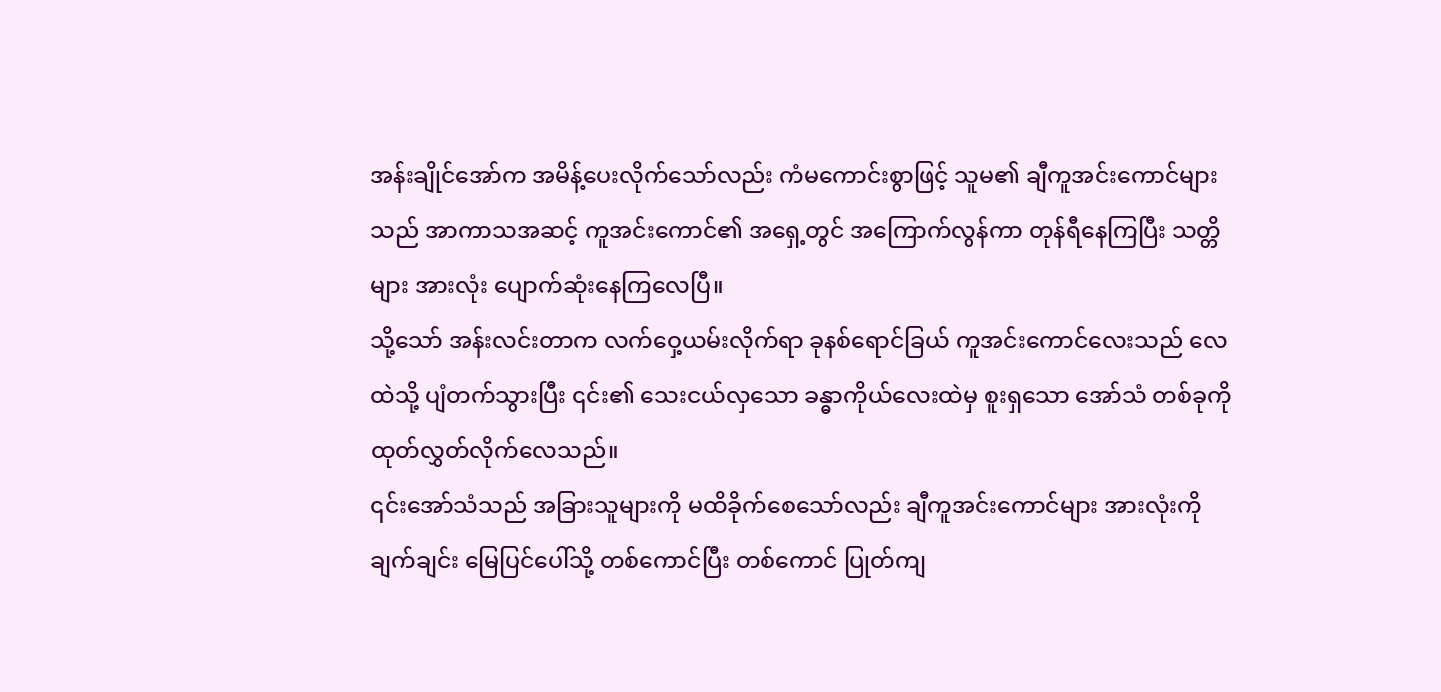အန်းချိုင်အော်က အမိန့်ပေးလိုက်သော်လည်း ကံမကောင်းစွာဖြင့် သူမ၏ ချီကူအင်းကောင်များသည် အာကာသအဆင့် ကူအင်းကောင်၏ အရှေ့တွင် အကြောက်လွန်ကာ တုန်ရီနေကြပြီး သတ္တိများ အားလုံး ပျောက်ဆုံးနေကြလေပြီ။
သို့သော် အန်းလင်းတာက လက်ဝှေ့ယမ်းလိုက်ရာ ခုနစ်ရောင်ခြယ် ကူအင်းကောင်လေးသည် လေထဲသို့ ပျံတက်သွားပြီး ၎င်း၏ သေးငယ်လှသော ခန္ဓာကိုယ်လေးထဲမှ စူးရှသော အော်သံ တစ်ခုကို ထုတ်လွှတ်လိုက်လေသည်။
၎င်းအော်သံသည် အခြားသူများကို မထိခိုက်စေသော်လည်း ချီကူအင်းကောင်များ အားလုံးကို ချက်ချင်း မြေပြင်ပေါ်သို့ တစ်ကောင်ပြီး တစ်ကောင် ပြုတ်ကျ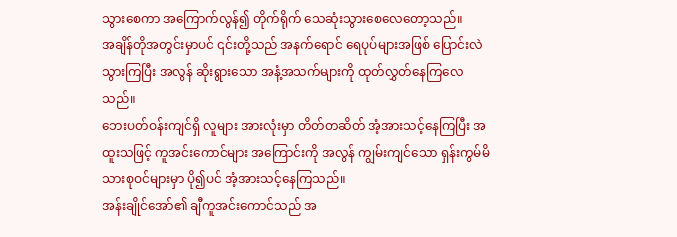သွားစေကာ အကြောက်လွန်၍ တိုက်ရိုက် သေဆုံးသွားစေလေတော့သည်။
အချိန်တိုအတွင်းမှာပင် ၎င်းတို့သည် အနက်ရောင် ရေပုပ်များအဖြစ် ပြောင်းလဲသွားကြပြီး အလွန် ဆိုးရွားသော အနံ့အသက်များကို ထုတ်လွှတ်နေကြလေသည်။
ဘေးပတ်ဝန်းကျင်ရှိ လူများ အားလုံးမှာ တိတ်တဆိတ် အံ့အားသင့်နေကြပြီး အထူးသဖြင့် ကူအင်းကောင်များ အကြောင်းကို အလွန် ကျွမ်းကျင်သော ရှန်းကွမ်မိသားစုဝင်များမှာ ပို၍ပင် အံ့အားသင့်နေကြသည်။
အန်းချိုင်အော်၏ ချီကူအင်းကောင်သည် အ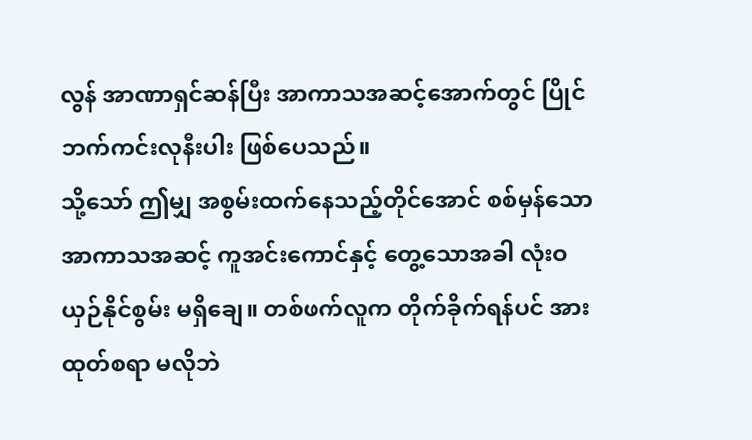လွန် အာဏာရှင်ဆန်ပြီး အာကာသအဆင့်အောက်တွင် ပြိုင်ဘက်ကင်းလုနီးပါး ဖြစ်ပေသည်။
သို့သော် ဤမျှ အစွမ်းထက်နေသည့်တိုင်အောင် စစ်မှန်သော အာကာသအဆင့် ကူအင်းကောင်နှင့် တွေ့သောအခါ လုံးဝ ယှဉ်နိုင်စွမ်း မရှိချေ။ တစ်ဖက်လူက တိုက်ခိုက်ရန်ပင် အားထုတ်စရာ မလိုဘဲ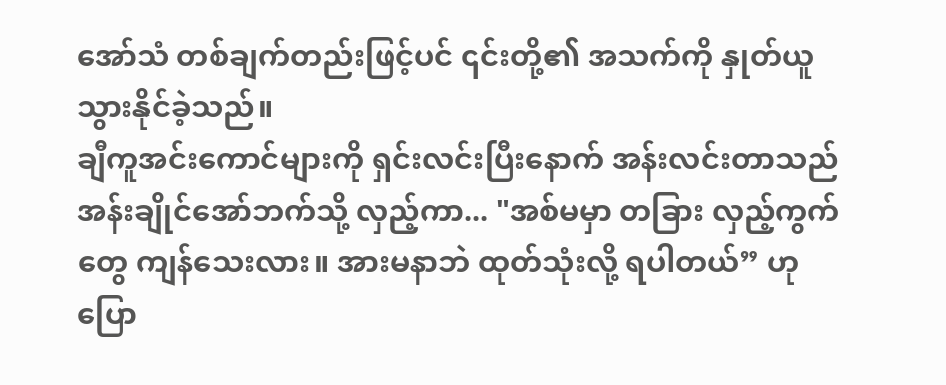အော်သံ တစ်ချက်တည်းဖြင့်ပင် ၎င်းတို့၏ အသက်ကို နှုတ်ယူသွားနိုင်ခဲ့သည်။
ချီကူအင်းကောင်များကို ရှင်းလင်းပြီးနောက် အန်းလင်းတာသည် အန်းချိုင်အော်ဘက်သို့ လှည့်ကာ... "အစ်မမှာ တခြား လှည့်ကွက်တွေ ကျန်သေးလား။ အားမနာဘဲ ထုတ်သုံးလို့ ရပါတယ်” ဟု ပြော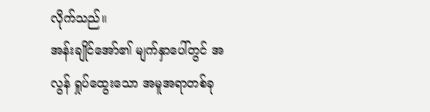လိုက်သည်။
အန်းချိုင်အော်၏ မျက်နှာပေါ်တွင် အလွန် ရှုပ်ထွေးသော အမူအရာတစ်ခု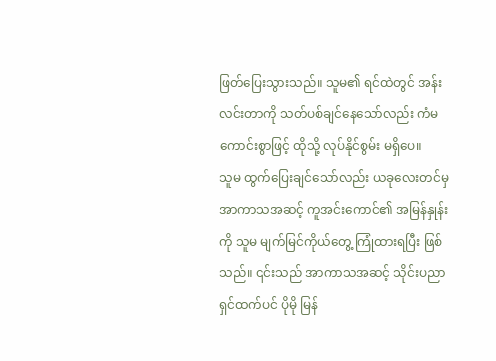ဖြတ်ပြေးသွားသည်။ သူမ၏ ရင်ထဲတွင် အန်းလင်းတာကို သတ်ပစ်ချင်နေသော်လည်း ကံမကောင်းစွာဖြင့် ထိုသို့ လုပ်နိုင်စွမ်း မရှိပေ။
သူမ ထွက်ပြေးချင်သော်လည်း ယခုလေးတင်မှ အာကာသအဆင့် ကူအင်းကောင်၏ အမြန်နှုန်းကို သူမ မျက်မြင်ကိုယ်တွေ့ ကြုံထားရပြီး ဖြစ်သည်။ ၎င်းသည် အာကာသအဆင့် သိုင်းပညာရှင်ထက်ပင် ပိုမို မြန်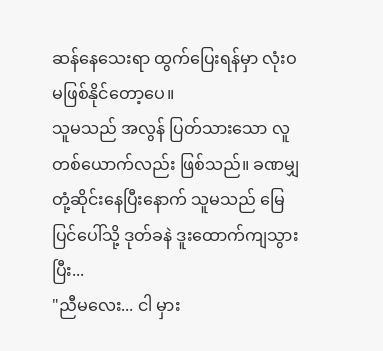ဆန်နေသေးရာ ထွက်ပြေးရန်မှာ လုံးဝ မဖြစ်နိုင်တော့ပေ။
သူမသည် အလွန် ပြတ်သားသော လူတစ်ယောက်လည်း ဖြစ်သည်။ ခဏမျှ တုံ့ဆိုင်းနေပြီးနောက် သူမသည် မြေပြင်ပေါ်သို့ ဒုတ်ခနဲ ဒူးထောက်ကျသွားပြီး...
"ညီမလေး... ငါ မှား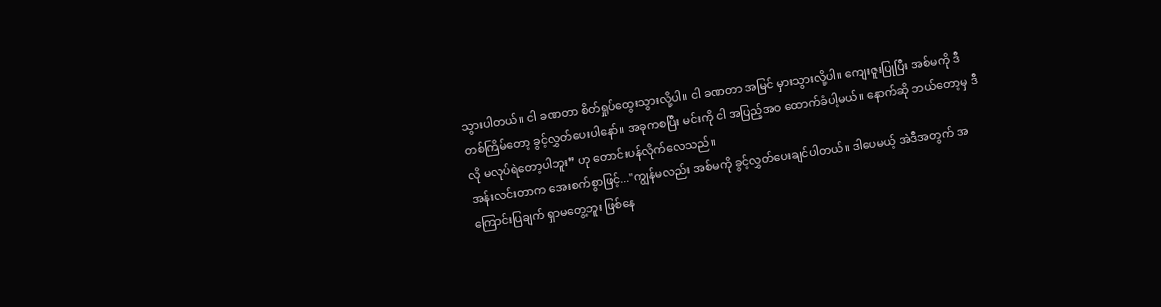သွားပါတယ်။ ငါ ခဏတာ စိတ်ရှုပ်ထွေးသွားလို့ပါ။ ငါ ခဏတာ အမြင် မှားသွားလို့ပါ။ ကျေးဇူးပြုပြီး အစ်မကို ဒီတစ်ကြိမ်တော့ ခွင့်လွှတ်ပေးပါနော်။ အခုကစပြီး မင်းကို ငါ အပြည့်အဝ ထောက်ခံပါ့မယ်။ နောက်ဆို ဘယ်တော့မှ ဒီလို မလုပ်ရဲတော့ပါဘူး” ဟု တောင်းပန်လိုက်လေသည်။
အန်းလင်းတာက အေးစက်စွာဖြင့်..."ကျွန်မလည်း အစ်မကို ခွင့်လွှတ်ပေးချင်ပါတယ်။ ဒါပေမယ့် အဲဒီအတွက် အကြောင်းပြချက် ရှာမတွေ့ဘူး ဖြစ်နေ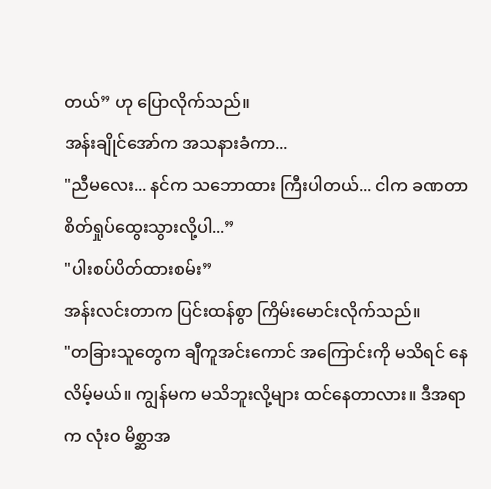တယ်” ဟု ပြောလိုက်သည်။
အန်းချိုင်အော်က အသနားခံကာ...
"ညီမလေး... နင်က သဘောထား ကြီးပါတယ်... ငါက ခဏတာ စိတ်ရှုပ်ထွေးသွားလို့ပါ...”
"ပါးစပ်ပိတ်ထားစမ်း”
အန်းလင်းတာက ပြင်းထန်စွာ ကြိမ်းမောင်းလိုက်သည်။
"တခြားသူတွေက ချီကူအင်းကောင် အကြောင်းကို မသိရင် နေလိမ့်မယ်။ ကျွန်မက မသိဘူးလို့များ ထင်နေတာလား။ ဒီအရာက လုံးဝ မိစ္ဆာအ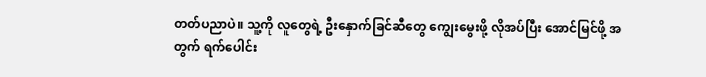တတ်ပညာပဲ။ သူ့ကို လူတွေရဲ့ ဦးနှောက်ခြင်ဆီတွေ ကျွေးမွေးဖို့ လိုအပ်ပြီး အောင်မြင်ဖို့ အတွက် ရက်ပေါင်း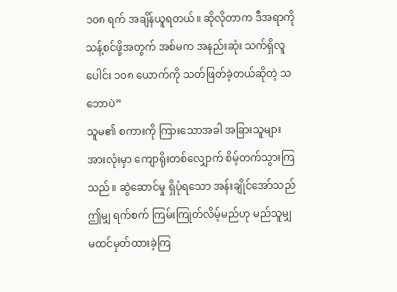၁၀၈ ရက် အချိန်ယူရတယ်။ ဆိုလိုတာက ဒီအရာကို သန့်စင်ဖို့အတွက် အစ်မက အနည်းဆုံး သက်ရှိလူပေါင်း ၁၀၈ ယောက်ကို သတ်ဖြတ်ခဲ့တယ်ဆိုတဲ့ သဘောပဲ”
သူမ၏ စကားကို ကြားသောအခါ အခြားသူများ အားလုံးမှာ ကျောရိုးတစ်လျှောက် စိမ့်တက်သွားကြသည်။ ဆွဲဆောင်မှု ရှိပုံရသော အန်းချိုင်အော်သည် ဤမျှ ရက်စက် ကြမ်းကြုတ်လိမ့်မည်ဟု မည်သူမျှ မထင်မှတ်ထားခဲ့ကြ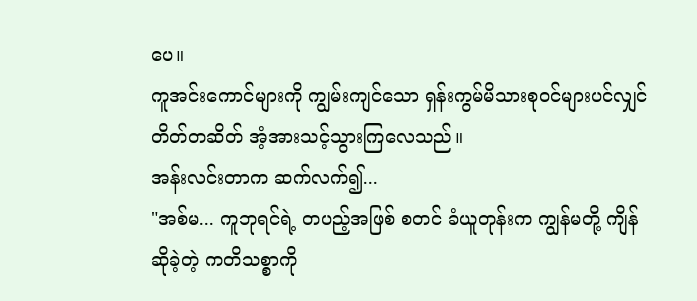ပေ။
ကူအင်းကောင်များကို ကျွမ်းကျင်သော ရှန်းကွမ်မိသားစုဝင်များပင်လျှင် တိတ်တဆိတ် အံ့အားသင့်သွားကြလေသည်။
အန်းလင်းတာက ဆက်လက်၍...
"အစ်မ... ကူဘုရင်ရဲ့ တပည့်အဖြစ် စတင် ခံယူတုန်းက ကျွန်မတို့ ကျိန်ဆိုခဲ့တဲ့ ကတိသစ္စာကို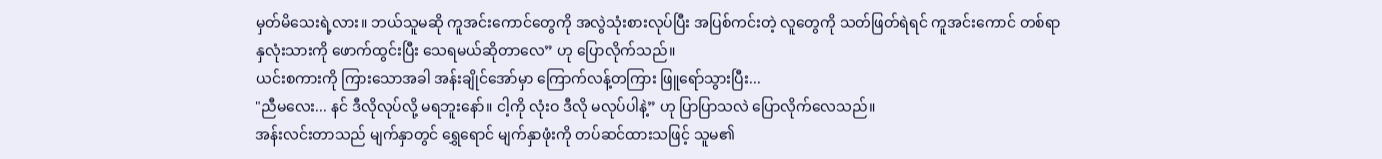မှတ်မိသေးရဲ့လား။ ဘယ်သူမဆို ကူအင်းကောင်တွေကို အလွဲသုံးစားလုပ်ပြီး အပြစ်ကင်းတဲ့ လူတွေကို သတ်ဖြတ်ရဲရင် ကူအင်းကောင် တစ်ရာ နှလုံးသားကို ဖောက်ထွင်းပြီး သေရမယ်ဆိုတာလေ” ဟု ပြောလိုက်သည်။
ယင်းစကားကို ကြားသောအခါ အန်းချိုင်အော်မှာ ကြောက်လန့်တကြား ဖြူရော်သွားပြီး...
"ညီမလေး... နင် ဒီလိုလုပ်လို့ မရဘူးနော်။ ငါ့ကို လုံးဝ ဒီလို မလုပ်ပါနဲ့” ဟု ပြာပြာသလဲ ပြောလိုက်လေသည်။
အန်းလင်းတာသည် မျက်နှာတွင် ရွှေရောင် မျက်နှာဖုံးကို တပ်ဆင်ထားသဖြင့် သူမ၏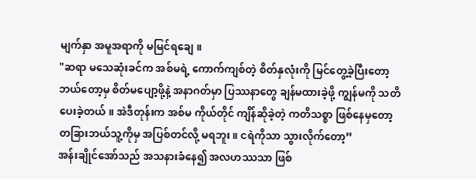မျက်နှာ အမူအရာကို မမြင်ရချေ။
"ဆရာ မသေဆုံးခင်က အစ်မရဲ့ ကောက်ကျစ်တဲ့ စိတ်နှလုံးကို မြင်တွေ့ခဲ့ပြီးတော့ ဘယ်တော့မှ စိတ်မပျော့ဖို့နဲ့ အနာဂတ်မှာ ပြဿနာတွေ ချန်မထားခဲ့ဖို့ ကျွန်မကို သတိပေးခဲ့တယ်။ အဲဒီတုန်းက အစ်မ ကိုယ်တိုင် ကျိန်ဆိုခဲ့တဲ့ ကတိသစ္စာ ဖြစ်နေမှတော့ တခြားဘယ်သူ့ကိုမှ အပြစ်တင်လို့ မရဘူး။ ငရဲကိုသာ သွားလိုက်တော့”
အန်းချိုင်အော်သည် အသနားခံနေ၍ အလဟဿသာ ဖြစ်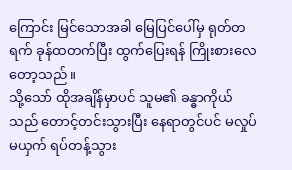ကြောင်း မြင်သောအခါ မြေပြင်ပေါ်မှ ရုတ်တရက် ခုန်ထတက်ပြီး ထွက်ပြေးရန် ကြိုးစားလေတော့သည်။
သို့သော် ထိုအချိန်မှာပင် သူမ၏ ခန္ဓာကိုယ်သည် တောင့်တင်းသွားပြီး နေရာတွင်ပင် မလှုပ်မယှက် ရပ်တန့်သွား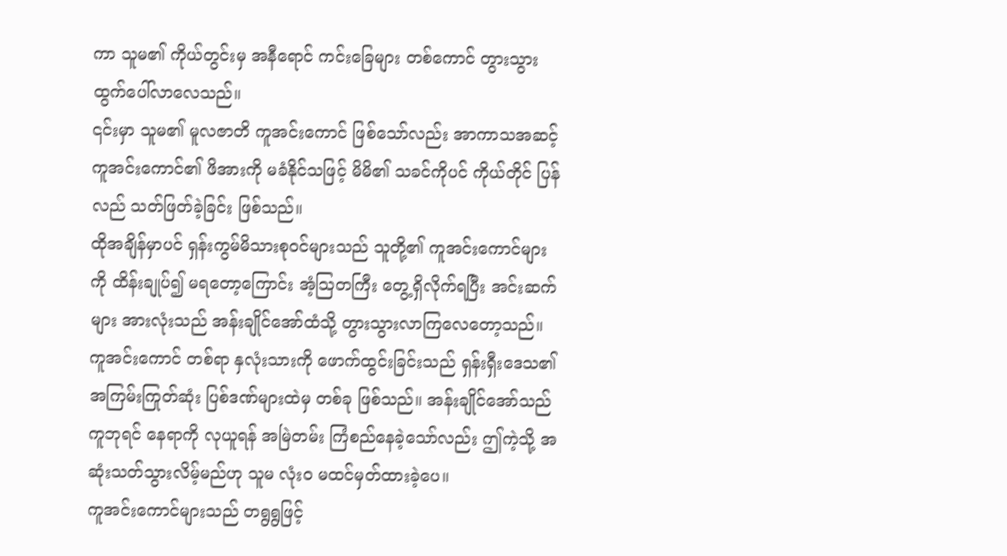ကာ သူမ၏ ကိုယ်တွင်းမှ အနီရောင် ကင်းခြေများ တစ်ကောင် တွားသွား ထွက်ပေါ်လာလေသည်။
၎င်းမှာ သူမ၏ မူလဇာတိ ကူအင်းကောင် ဖြစ်သော်လည်း အာကာသအဆင့် ကူအင်းကောင်၏ ဖိအားကို မခံနိုင်သဖြင့် မိမိ၏ သခင်ကိုပင် ကိုယ်တိုင် ပြန်လည် သတ်ဖြတ်ခဲ့ခြင်း ဖြစ်သည်။
ထိုအချိန်မှာပင် ရှန်းကွမ်မိသားစုဝင်များသည် သူတို့၏ ကူအင်းကောင်များကို ထိန်းချုပ်၍ မရတော့ကြောင်း အံ့သြတကြီး တွေ့ရှိလိုက်ရပြီး အင်းဆက်များ အားလုံးသည် အန်းချိုင်အော်ထံသို့ တွားသွားလာကြလေတော့သည်။
ကူအင်းကောင် တစ်ရာ နှလုံးသားကို ဖောက်ထွင်းခြင်းသည် ရှန်းရှီးဒေသ၏ အကြမ်းကြုတ်ဆုံး ပြစ်ဒဏ်များထဲမှ တစ်ခု ဖြစ်သည်။ အန်းချိုင်အော်သည် ကူဘုရင် နေရာကို လုယူရန် အမြဲတမ်း ကြံစည်နေခဲ့သော်လည်း ဤကဲ့သို့ အဆုံးသတ်သွားလိမ့်မည်ဟု သူမ လုံးဝ မထင်မှတ်ထားခဲ့ပေ။
ကူအင်းကောင်များသည် တရွရွဖြင့်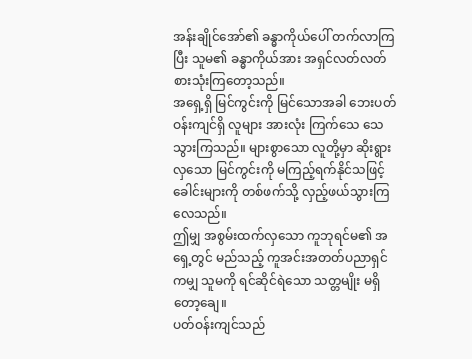အန်းချိုင်အော်၏ ခန္ဓာကိုယ်ပေါ် တက်လာကြပြီး သူမ၏ ခန္ဓာကိုယ်အား အရှင်လတ်လတ် စားသုံးကြတော့သည်။
အရှေ့ရှိ မြင်ကွင်းကို မြင်သောအခါ ဘေးပတ်ဝန်းကျင်ရှိ လူများ အားလုံး ကြက်သေ သေသွားကြသည်။ များစွာသော လူတို့မှာ ဆိုးရွားလှသော မြင်ကွင်းကို မကြည့်ရက်နိုင်သဖြင့် ခေါင်းများကို တစ်ဖက်သို့ လှည့်ဖယ်သွားကြလေသည်။
ဤမျှ အစွမ်းထက်လှသော ကူဘုရင်မ၏ အရှေ့တွင် မည်သည့် ကူအင်းအတတ်ပညာရှင်ကမျှ သူမကို ရင်ဆိုင်ရဲသော သတ္တမျိုး မရှိတော့ချေ။
ပတ်ဝန်းကျင်သည်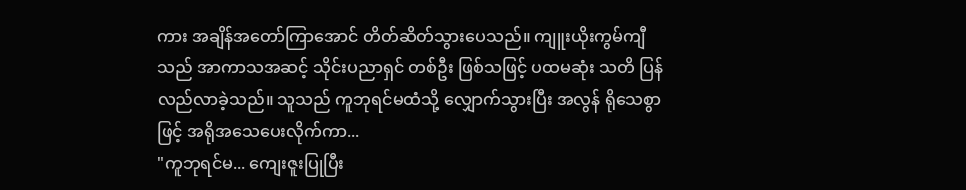ကား အချိန်အတော်ကြာအောင် တိတ်ဆိတ်သွားပေသည်။ ကျူးယိုးကွမ်ကျီသည် အာကာသအဆင့် သိုင်းပညာရှင် တစ်ဦး ဖြစ်သဖြင့် ပထမဆုံး သတိ ပြန်လည်လာခဲ့သည်။ သူသည် ကူဘုရင်မထံသို့ လျှောက်သွားပြီး အလွန် ရိုသေစွာဖြင့် အရိုအသေပေးလိုက်ကာ...
"ကူဘုရင်မ... ကျေးဇူးပြုပြီး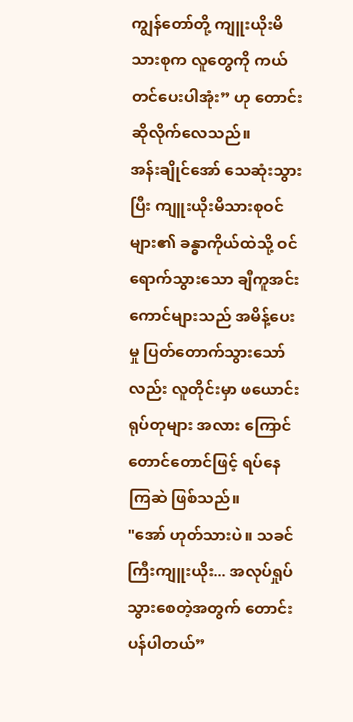ကျွန်တော်တို့ ကျူးယိုးမိသားစုက လူတွေကို ကယ်တင်ပေးပါအုံး” ဟု တောင်းဆိုလိုက်လေသည်။
အန်းချိုင်အော် သေဆုံးသွားပြီး ကျူးယိုးမိသားစုဝင်များ၏ ခန္ဓာကိုယ်ထဲသို့ ဝင်ရောက်သွားသော ချီကူအင်းကောင်များသည် အမိန့်ပေးမှု ပြတ်တောက်သွားသော်လည်း လူတိုင်းမှာ ဖယောင်းရုပ်တုများ အလား ကြောင်တောင်တောင်ဖြင့် ရပ်နေကြဆဲ ဖြစ်သည်။
"အော် ဟုတ်သားပဲ။ သခင်ကြီးကျူးယိုး... အလုပ်ရှုပ်သွားစေတဲ့အတွက် တောင်းပန်ပါတယ်”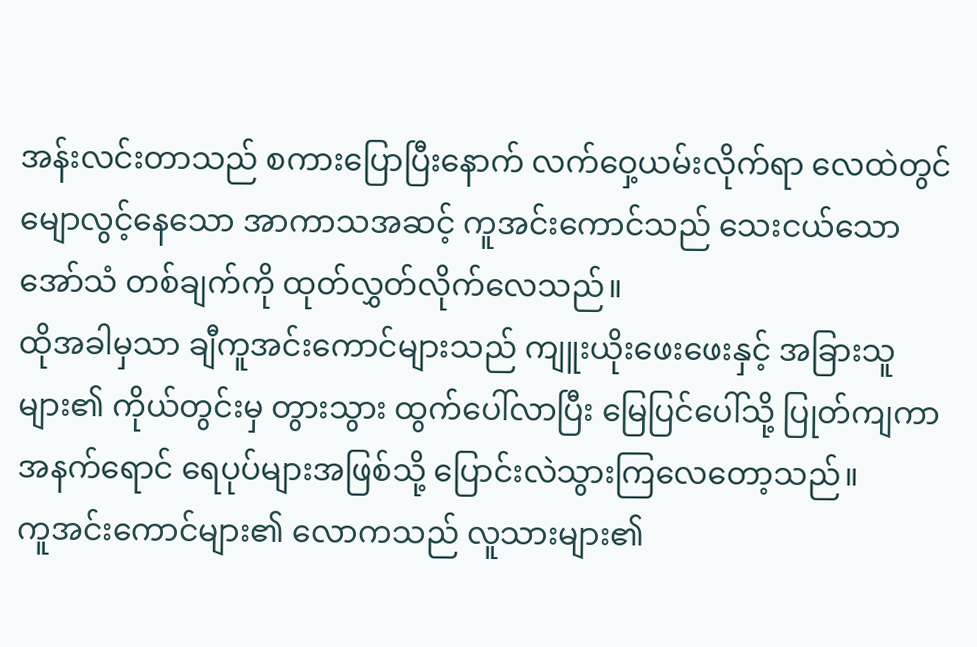အန်းလင်းတာသည် စကားပြောပြီးနောက် လက်ဝှေ့ယမ်းလိုက်ရာ လေထဲတွင် မျောလွင့်နေသော အာကာသအဆင့် ကူအင်းကောင်သည် သေးငယ်သော အော်သံ တစ်ချက်ကို ထုတ်လွှတ်လိုက်လေသည်။
ထိုအခါမှသာ ချီကူအင်းကောင်များသည် ကျူးယိုးဖေးဖေးနှင့် အခြားသူများ၏ ကိုယ်တွင်းမှ တွားသွား ထွက်ပေါ်လာပြီး မြေပြင်ပေါ်သို့ ပြုတ်ကျကာ အနက်ရောင် ရေပုပ်များအဖြစ်သို့ ပြောင်းလဲသွားကြလေတော့သည်။
ကူအင်းကောင်များ၏ လောကသည် လူသားများ၏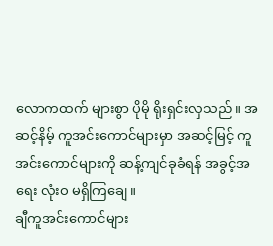လောကထက် များစွာ ပိုမို ရိုးရှင်းလှသည်။ အဆင့်နိမ့် ကူအင်းကောင်များမှာ အဆင့်မြင့် ကူအင်းကောင်များကို ဆန့်ကျင်ခုခံရန် အခွင့်အရေး လုံးဝ မရှိကြချေ။
ချီကူအင်းကောင်များ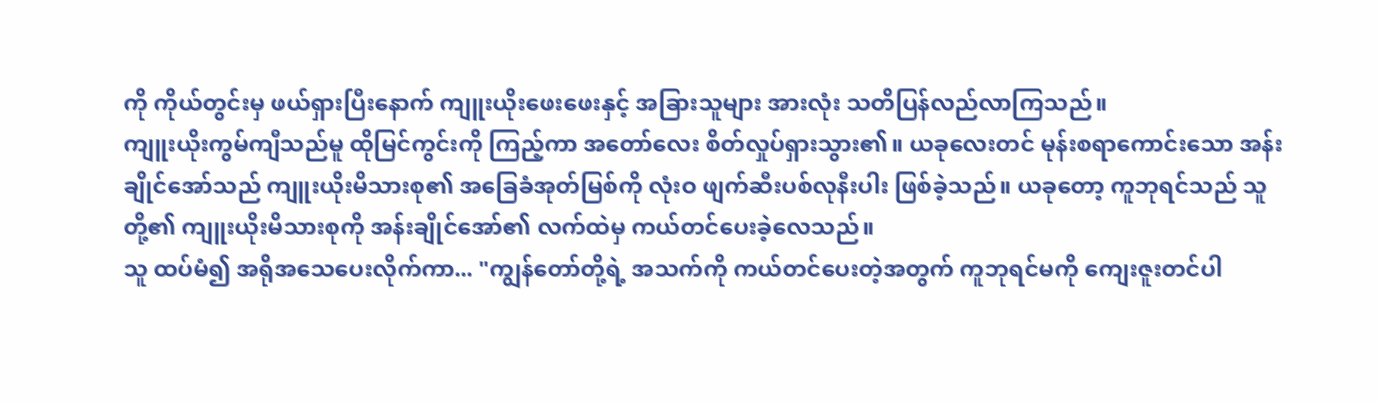ကို ကိုယ်တွင်းမှ ဖယ်ရှားပြီးနောက် ကျူးယိုးဖေးဖေးနှင့် အခြားသူများ အားလုံး သတိပြန်လည်လာကြသည်။
ကျူးယိုးကွမ်ကျီသည်မူ ထိုမြင်ကွင်းကို ကြည့်ကာ အတော်လေး စိတ်လှုပ်ရှားသွား၏။ ယခုလေးတင် မုန်းစရာကောင်းသော အန်းချိုင်အော်သည် ကျူးယိုးမိသားစု၏ အခြေခံအုတ်မြစ်ကို လုံးဝ ဖျက်ဆီးပစ်လုနီးပါး ဖြစ်ခဲ့သည်။ ယခုတော့ ကူဘုရင်သည် သူတို့၏ ကျူးယိုးမိသားစုကို အန်းချိုင်အော်၏ လက်ထဲမှ ကယ်တင်ပေးခဲ့လေသည်။
သူ ထပ်မံ၍ အရိုအသေပေးလိုက်ကာ... "ကျွန်တော်တို့ရဲ့ အသက်ကို ကယ်တင်ပေးတဲ့အတွက် ကူဘုရင်မကို ကျေးဇူးတင်ပါ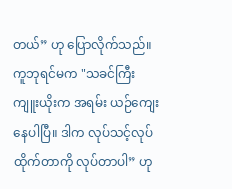တယ်” ဟု ပြောလိုက်သည်။
ကူဘုရင်မက "သခင်ကြီးကျူးယိုးက အရမ်း ယဉ်ကျေးနေပါပြီ။ ဒါက လုပ်သင့်လုပ်ထိုက်တာကို လုပ်တာပါ” ဟု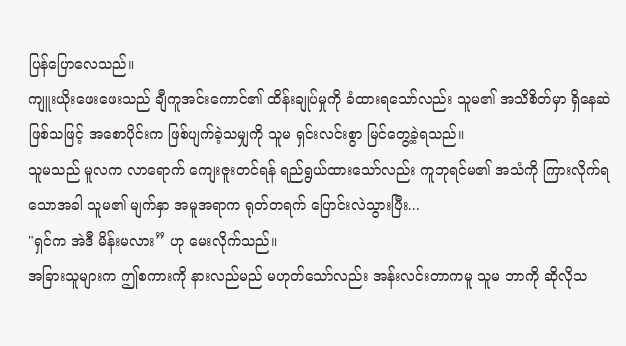ပြန်ပြောလေသည်။
ကျူးယိုးဖေးဖေးသည် ချီကူအင်းကောင်၏ ထိန်းချုပ်မှုကို ခံထားရသော်လည်း သူမ၏ အသိစိတ်မှာ ရှိနေဆဲ ဖြစ်သဖြင့် အစောပိုင်းက ဖြစ်ပျက်ခဲ့သမျှကို သူမ ရှင်းလင်းစွာ မြင်တွေ့ခဲ့ရသည်။
သူမသည် မူလက လာရောက် ကျေးဇူးတင်ရန် ရည်ရွယ်ထားသော်လည်း ကူဘုရင်မ၏ အသံကို ကြားလိုက်ရသောအခါ သူမ၏ မျက်နှာ အမူအရာက ရုတ်တရက် ပြောင်းလဲသွားပြီး...
"ရှင်က အဲဒီ မိန်းမလား” ဟု မေးလိုက်သည်။
အခြားသူများက ဤစကားကို နားလည်မည် မဟုတ်သော်လည်း အန်းလင်းတာကမူ သူမ ဘာကို ဆိုလိုသ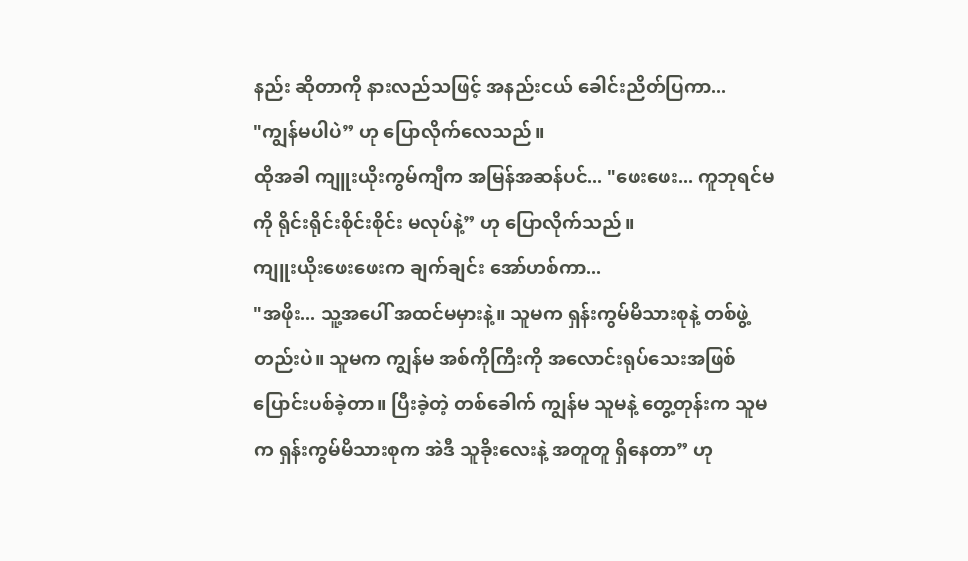နည်း ဆိုတာကို နားလည်သဖြင့် အနည်းငယ် ခေါင်းညိတ်ပြကာ...
"ကျွန်မပါပဲ” ဟု ပြောလိုက်လေသည်။
ထိုအခါ ကျူးယိုးကွမ်ကျီက အမြန်အဆန်ပင်... "ဖေးဖေး... ကူဘုရင်မကို ရိုင်းရိုင်းစိုင်းစိုင်း မလုပ်နဲ့” ဟု ပြောလိုက်သည်။
ကျူးယိုးဖေးဖေးက ချက်ချင်း အော်ဟစ်ကာ...
"အဖိုး... သူ့အပေါ် အထင်မမှားနဲ့။ သူမက ရှန်းကွမ်မိသားစုနဲ့ တစ်ဖွဲ့တည်းပဲ။ သူမက ကျွန်မ အစ်ကိုကြီးကို အလောင်းရုပ်သေးအဖြစ် ပြောင်းပစ်ခဲ့တာ။ ပြီးခဲ့တဲ့ တစ်ခေါက် ကျွန်မ သူမနဲ့ တွေ့တုန်းက သူမက ရှန်းကွမ်မိသားစုက အဲဒီ သူခိုးလေးနဲ့ အတူတူ ရှိနေတာ” ဟု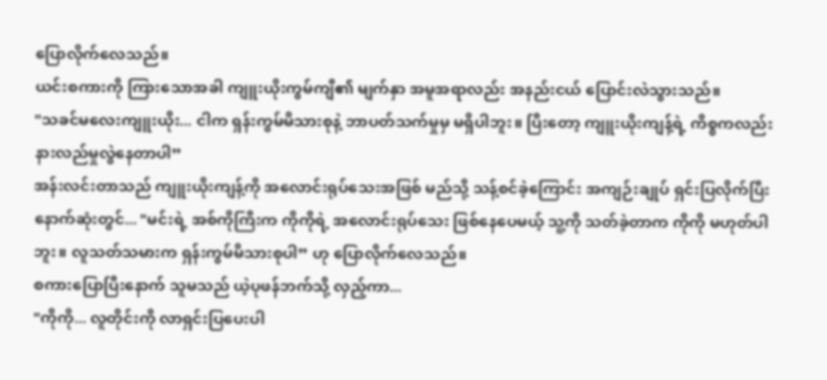ပြောလိုက်လေသည်။
ယင်းစကားကို ကြားသောအခါ ကျူးယိုးကွမ်ကျီ၏ မျက်နှာ အမူအရာလည်း အနည်းငယ် ပြောင်းလဲသွားသည်။
"သခင်မလေးကျူးယိုး... ငါက ရှန်းကွမ်မိသားစုနဲ့ ဘာပတ်သက်မှုမှ မရှိပါဘူး။ ပြီးတော့ ကျူးယိုးကျန့်ရဲ့ ကိစ္စကလည်း နားလည်မှုလွဲနေတာပါ”
အန်းလင်းတာသည် ကျူးယိုးကျန့်ကို အလောင်းရုပ်သေးအဖြစ် မည်သို့ သန့်စင်ခဲ့ကြောင်း အကျဉ်းချုပ် ရှင်းပြလိုက်ပြီး နောက်ဆုံးတွင်... "မင်းရဲ့ အစ်ကိုကြီးက ကိုကိုရဲ့ အလောင်းရုပ်သေး ဖြစ်နေပေမယ့် သူ့ကို သတ်ခဲ့တာက ကိုကို မဟုတ်ပါဘူး။ လူသတ်သမားက ရှန်းကွမ်မိသားစုပါ” ဟု ပြောလိုက်လေသည်။
စကားပြောပြီးနောက် သူမသည် ယဲ့ပုဖန်ဘက်သို့ လှည့်ကာ...
"ကိုကို... လူတိုင်းကို လာရှင်းပြပေးပါ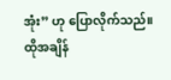အုံး” ဟု ပြောလိုက်သည်။
ထိုအချိန်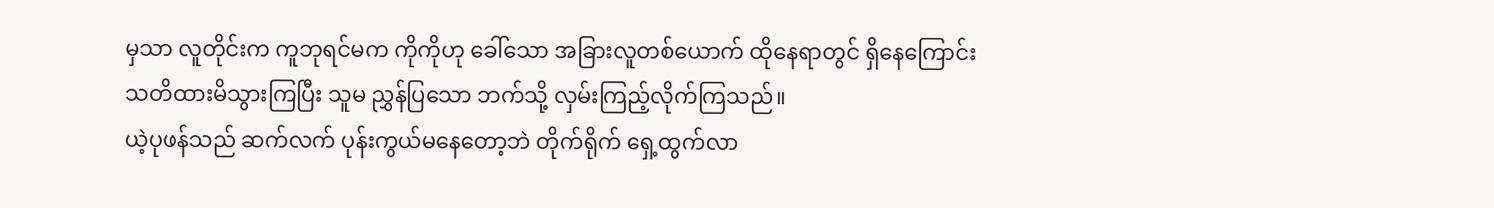မှသာ လူတိုင်းက ကူဘုရင်မက ကိုကိုဟု ခေါ်သော အခြားလူတစ်ယောက် ထိုနေရာတွင် ရှိနေကြောင်း သတိထားမိသွားကြပြီး သူမ ညွှန်ပြသော ဘက်သို့ လှမ်းကြည့်လိုက်ကြသည်။
ယဲ့ပုဖန်သည် ဆက်လက် ပုန်းကွယ်မနေတော့ဘဲ တိုက်ရိုက် ရှေ့ထွက်လာ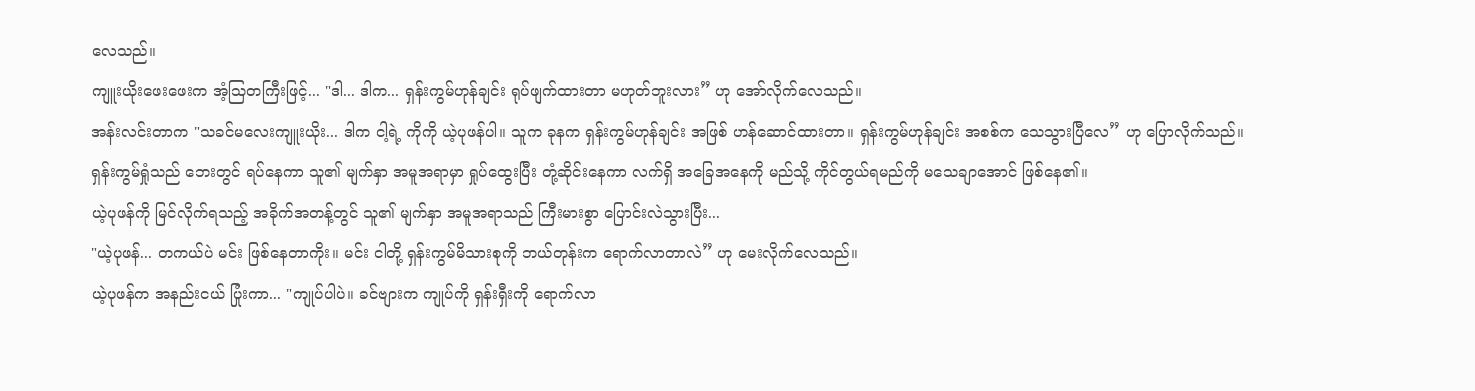လေသည်။
ကျူးယိုးဖေးဖေးက အံ့သြတကြီးဖြင့်... "ဒါ... ဒါက... ရှန်းကွမ်ဟုန်ချင်း ရုပ်ဖျက်ထားတာ မဟုတ်ဘူးလား” ဟု အော်လိုက်လေသည်။
အန်းလင်းတာက "သခင်မလေးကျူးယိုး... ဒါက ငါ့ရဲ့ ကိုကို ယဲ့ပုဖန်ပါ။ သူက ခုနက ရှန်းကွမ်ဟုန်ချင်း အဖြစ် ဟန်ဆောင်ထားတာ။ ရှန်းကွမ်ဟုန်ချင်း အစစ်က သေသွားပြီလေ” ဟု ပြောလိုက်သည်။
ရှန်းကွမ်ရှုံသည် ဘေးတွင် ရပ်နေကာ သူ၏ မျက်နှာ အမူအရာမှာ ရှုပ်ထွေးပြီး တုံ့ဆိုင်းနေကာ လက်ရှိ အခြေအနေကို မည်သို့ ကိုင်တွယ်ရမည်ကို မသေချာအောင် ဖြစ်နေ၏။
ယဲ့ပုဖန်ကို မြင်လိုက်ရသည့် အခိုက်အတန့်တွင် သူ၏ မျက်နှာ အမူအရာသည် ကြီးမားစွာ ပြောင်းလဲသွားပြီး...
"ယဲ့ပုဖန်... တကယ်ပဲ မင်း ဖြစ်နေတာကိုး။ မင်း ငါတို့ ရှန်းကွမ်မိသားစုကို ဘယ်တုန်းက ရောက်လာတာလဲ” ဟု မေးလိုက်လေသည်။
ယဲ့ပုဖန်က အနည်းငယ် ပြုံးကာ... "ကျုပ်ပါပဲ။ ခင်ဗျားက ကျုပ်ကို ရှန်းရှီးကို ရောက်လာ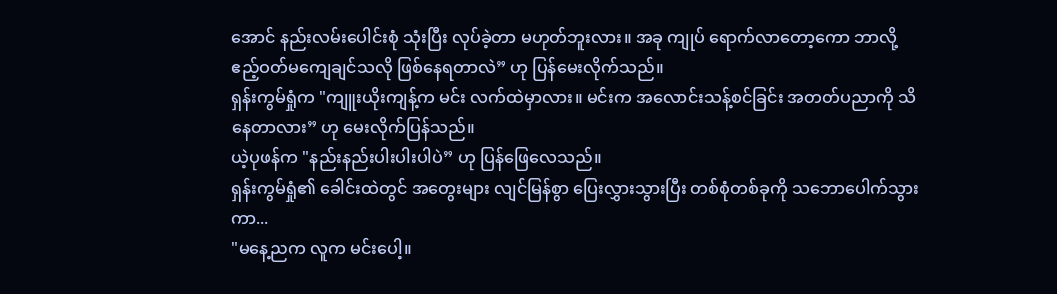အောင် နည်းလမ်းပေါင်းစုံ သုံးပြီး လုပ်ခဲ့တာ မဟုတ်ဘူးလား။ အခု ကျုပ် ရောက်လာတော့ကော ဘာလို့ ဧည့်ဝတ်မကျေချင်သလို ဖြစ်နေရတာလဲ” ဟု ပြန်မေးလိုက်သည်။
ရှန်းကွမ်ရှုံက "ကျူးယိုးကျန့်က မင်း လက်ထဲမှာလား။ မင်းက အလောင်းသန့်စင်ခြင်း အတတ်ပညာကို သိနေတာလား” ဟု မေးလိုက်ပြန်သည်။
ယဲ့ပုဖန်က "နည်းနည်းပါးပါးပါပဲ” ဟု ပြန်ဖြေလေသည်။
ရှန်းကွမ်ရှုံ၏ ခေါင်းထဲတွင် အတွေးများ လျင်မြန်စွာ ပြေးလွှားသွားပြီး တစ်စုံတစ်ခုကို သဘောပေါက်သွားကာ...
"မနေ့ညက လူက မင်းပေါ့။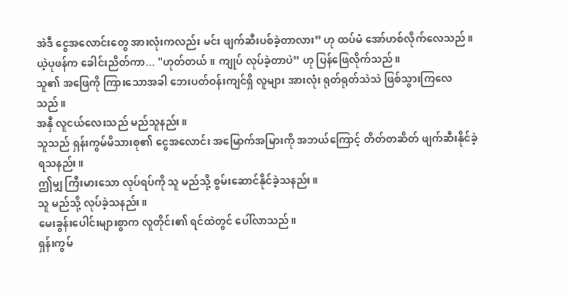အဲဒီ ငွေအလောင်းတွေ အားလုံးကလည်း မင်း ဖျက်ဆီးပစ်ခဲ့တာလား” ဟု ထပ်မံ အော်ဟစ်လိုက်လေသည်။
ယဲ့ပုဖန်က ခေါင်းညိတ်ကာ... "ဟုတ်တယ်။ ကျုပ် လုပ်ခဲ့တာပဲ” ဟု ပြန်ဖြေလိုက်သည်။
သူ၏ အဖြေကို ကြားသောအခါ ဘေးပတ်ဝန်းကျင်ရှိ လူများ အားလုံး ရုတ်ရုတ်သဲသဲ ဖြစ်သွားကြလေသည်။
အနှီ လူငယ်လေးသည် မည်သူနည်း။
သူသည် ရှန်းကွမ်မိသားစု၏ ငွေအလောင်း အမြောက်အမြားကို အဘယ်ကြောင့် တိတ်တဆိတ် ဖျက်ဆီးနိုင်ခဲ့ရသနည်း။
ဤမျှ ကြီးမားသော လုပ်ရပ်ကို သူ မည်သို့ စွမ်းဆောင်နိုင်ခဲ့သနည်း။
သူ မည်သို့ လုပ်ခဲ့သနည်း။
မေးခွန်းပေါင်းများစွာက လူတိုင်း၏ ရင်ထဲတွင် ပေါ်လာသည်။
ရှန်းကွမ်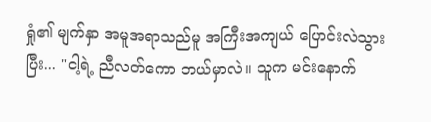ရှုံ၏ မျက်နှာ အမူအရာသည်မူ အကြီးအကျယ် ပြောင်းလဲသွားပြီး... "ငါ့ရဲ့ ညီလတ်ကော ဘယ်မှာလဲ။ သူက မင်းနောက်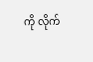ကို လိုက်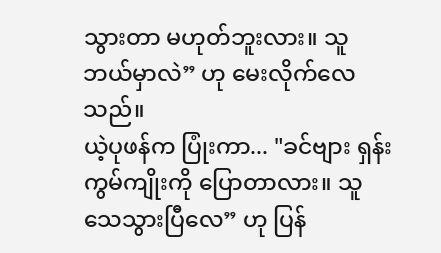သွားတာ မဟုတ်ဘူးလား။ သူ ဘယ်မှာလဲ” ဟု မေးလိုက်လေသည်။
ယဲ့ပုဖန်က ပြုံးကာ... "ခင်ဗျား ရှန်းကွမ်ကျိုးကို ပြောတာလား။ သူ သေသွားပြီလေ” ဟု ပြန်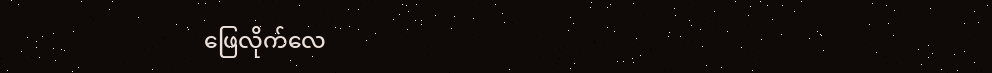ဖြေလိုက်လေ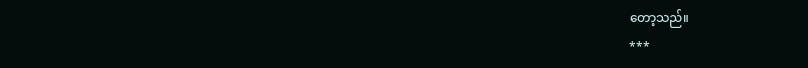တော့သည်။
***